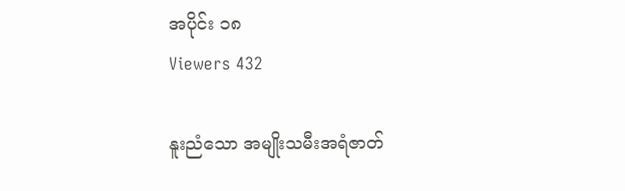အပိုင်း ၁၈
Viewers 432

နူးညံသော အမျိုးသမီးအရံဇာတ်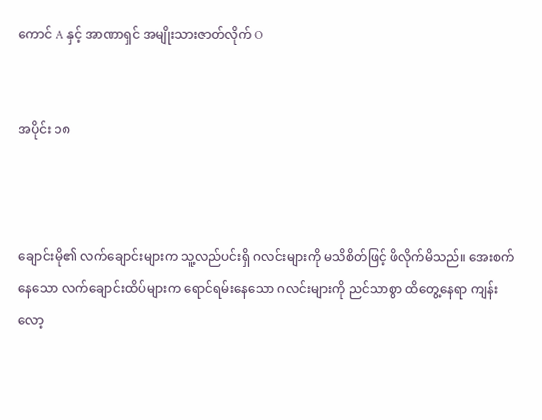ကောင် A နှင့် အာဏာရှင် အမျိုးသားဇာတ်လိုက် O


အပိုင်း ၁၈



ချောင်းမို၏ လက်ချောင်းများက သူ့လည်ပင်းရှိ ဂလင်းများကို မသိစိတ်ဖြင့် ဖိလိုက်မိသည်။ အေးစက်နေသော လက်ချောင်းထိပ်များက ရောင်ရမ်းနေသော ဂလင်းများကို ညင်သာစွာ ထိတွေ့နေရာ ကျန်းလော့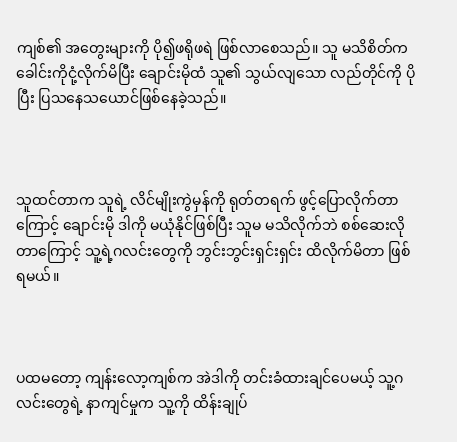ကျစ်၏ အတွေးများကို ပို၍ဖရိုဖရဲ ဖြစ်လာစေသည်။ သူ မသိစိတ်က ခေါင်းကိုငုံ့လိုက်မိပြီး ချောင်းမိုထံ သူ၏ သွယ်လျသော လည်တိုင်ကို ပိုပြီး ပြသနေသယောင်ဖြစ်နေခဲ့သည်။



သူထင်တာက သူရဲ့ လိင်မျိုးကွဲမှန်ကို ရုတ်တရက် ဖွင့်ပြောလိုက်တာကြောင့် ချောင်းမို ဒါကို မယုံနိုင်ဖြစ်ပြီး သူမ မသိလိုက်ဘဲ စစ်ဆေးလိုတာကြောင့် သူ့ရဲ့ဂလင်းတွေကို ဘွင်းဘွင်းရှင်းရှင်း ထိလိုက်မိတာ ဖြစ်ရမယ်။



ပထမတော့ ကျန်းလော့ကျစ်က အဲဒါကို တင်းခံထားချင်ပေမယ့် သူ့ဂလင်းတွေရဲ့ နာကျင်မှုက သူ့ကို ထိန်းချုပ်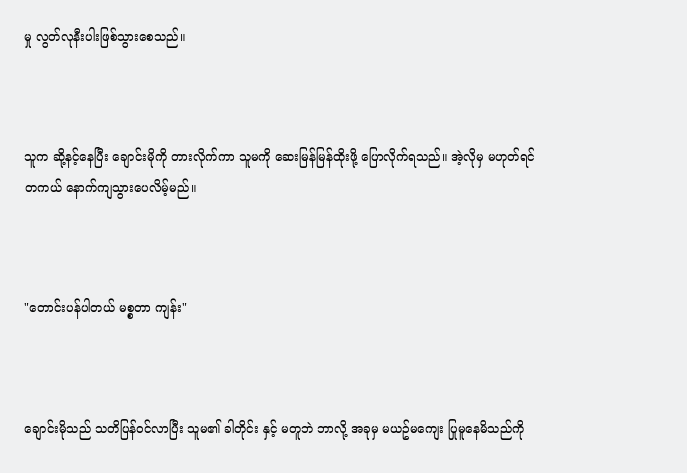မှု လွတ်လုနီးပါးဖြစ်သွားစေသည်။



သူက ဆို့နင့်နေပြီး ချောင်းမိုကို တားလိုက်ကာ သူမကို ဆေးမြန်မြန်ထိုးဖို့ ပြောလိုက်ရသည်။ အဲ့လိုမှ မဟုတ်ရင် တကယ် နောက်ကျသွားပေလိမ့်မည်။



"တောင်းပန်ပါတယ် မစ္စတာ ကျန်း"



ချောင်းမိုသည် သတိပြန်ဝင်လာပြီး သူမ၏ ခါတိုင်း နှင့် မတူဘဲ ဘာလို့ အခုမှ မယဥ်မကျေး ပြုမူနေမိသည်ကို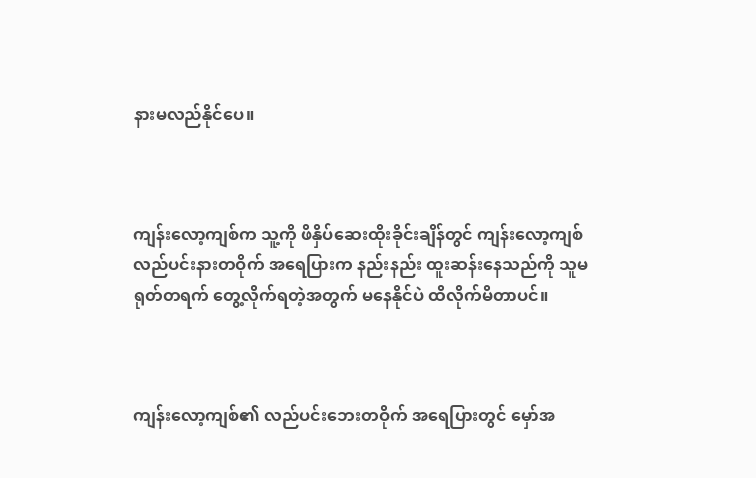နားမလည်နိုင်ပေ။



ကျန်းလော့ကျစ်က သူ့ကို ဖိနှိပ်ဆေးထိုးခိုင်းချိန်တွင် ကျန်းလော့ကျစ် လည်ပင်းနားတဝိုက် အရေပြားက နည်းနည်း ထူးဆန်းနေသည်ကို သူမ ရုတ်တရက် တွေ့လိုက်ရတဲ့အတွက် မနေနိုင်ပဲ ထိလိုက်မိတာပင်။



ကျန်းလော့ကျစ်၏ လည်ပင်းဘေးတဝိုက် အရေပြားတွင် မှော်အ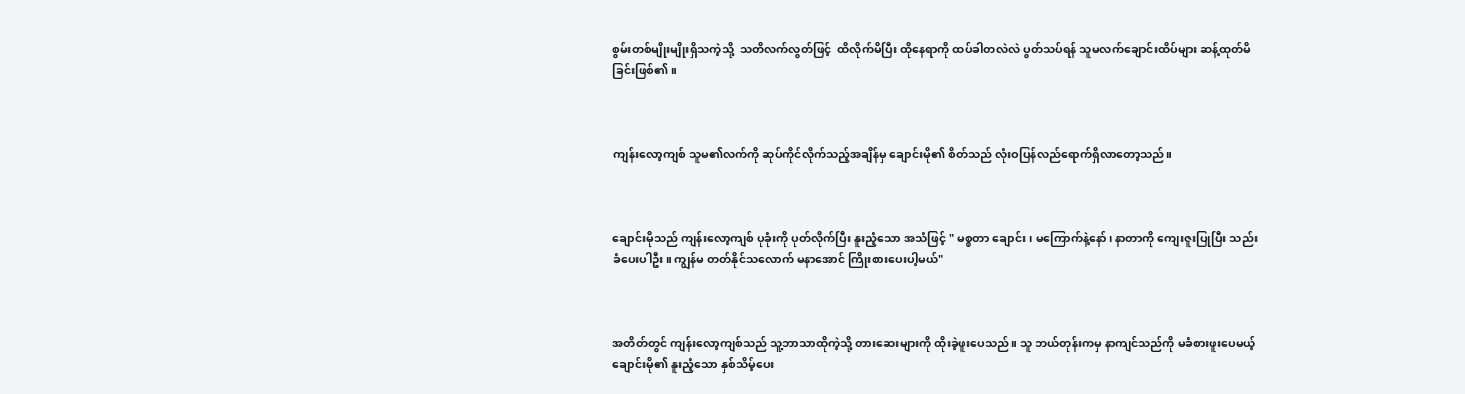စွမ်းတစ်မျိုးမျိုးရှိသကဲ့သို့  သတိလက်လွတ်ဖြင့်  ထိလိုက်မိပြီး ထိုနေရာကို ထပ်ခါတလဲလဲ ပွတ်သပ်ရန် သူမလက်ချောင်းထိပ်များ ဆန့်ထုတ်မိခြင်းဖြစ်၏။



ကျန်းလော့ကျစ် သူမ၏လက်ကို ဆုပ်ကိုင်လိုက်သည့်အချိန်မှ ချောင်းမို၏ စိတ်သည် လုံးဝပြန်လည်ရောက်ရှိလာတော့သည်။



ချောင်းမိုသည် ကျန်းလော့ကျစ် ပုခုံးကို ပုတ်လိုက်ပြီး နူးညံ့သော အသံဖြင့် " မစ္စတာ ချောင်း၊ မကြောက်နဲ့နော်၊ နာတာကို ကျေးဇူးပြုပြီး သည်းခံပေးပါဦး။ ကျွန်မ တတ်နိုင်သလောက် မနာအောင် ကြိုးစားပေးပါ့မယ်"



အတိတ်တွင် ကျန်းလော့ကျစ်သည် သူ့ဘာသာထိုကဲ့သို့ တားဆေးများကို ထိုးခဲ့ဖူးပေသည်။ သူ ဘယ်တုန်းကမှ နာကျင်သည်ကို မခံစားဖူးပေမယ့် ချောင်းမို၏ နူးညံ့သော နှစ်သိမ့်ပေး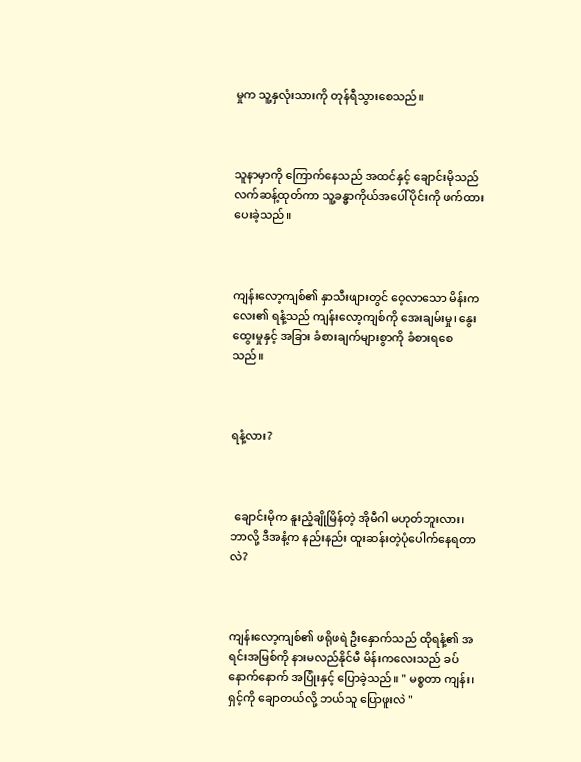မှုက သူ့နှလုံးသားကို တုန်ရီသွားစေသည်။



သူနာမှာကို ကြောက်နေသည် အထင်နှင့် ချောင်းမိုသည် လက်ဆန့်ထုတ်ကာ သူ့ခန္ဓာကိုယ်အပေါ်ပိုင်းကို ဖက်ထားပေးခဲ့သည်။



ကျန်းလော့ကျစ်၏ နှာသီးဖျားတွင် ဝေ့လာသော မိန်းကလေး၏ ရနံ့သည် ကျန်းလော့ကျစ်ကို အေးချမ်းမှု၊ နွေးထွေးမှုနှင့် အခြား ခံစားချက်များစွာကို ခံစားရစေသည်။



ရနံ့လား?



 ချောင်းမိုက နူးညံ့ချိုမြိန်တဲ့ အိုမီဂါ မဟုတ်ဘူးလား၊ ဘာလို့ ဒီအနံ့က နည်းနည်း ထူးဆန်းတဲ့ပုံပေါက်နေရတာလဲ?



ကျန်းလော့ကျစ်၏ ဖရိုဖရဲ ဦးနှောက်သည် ထိုရနံ့၏ အရင်းအမြစ်ကို နားမလည်နိုင်မီ မိန်းကလေးသည် ခပ်နောက်နောက် အပြုံးနှင့် ပြောခဲ့သည်။ " မစ္စတာ ကျန်း၊ ရှင့်ကို ချောတယ်လို့ ဘယ်သူ ပြောဖူးလဲ "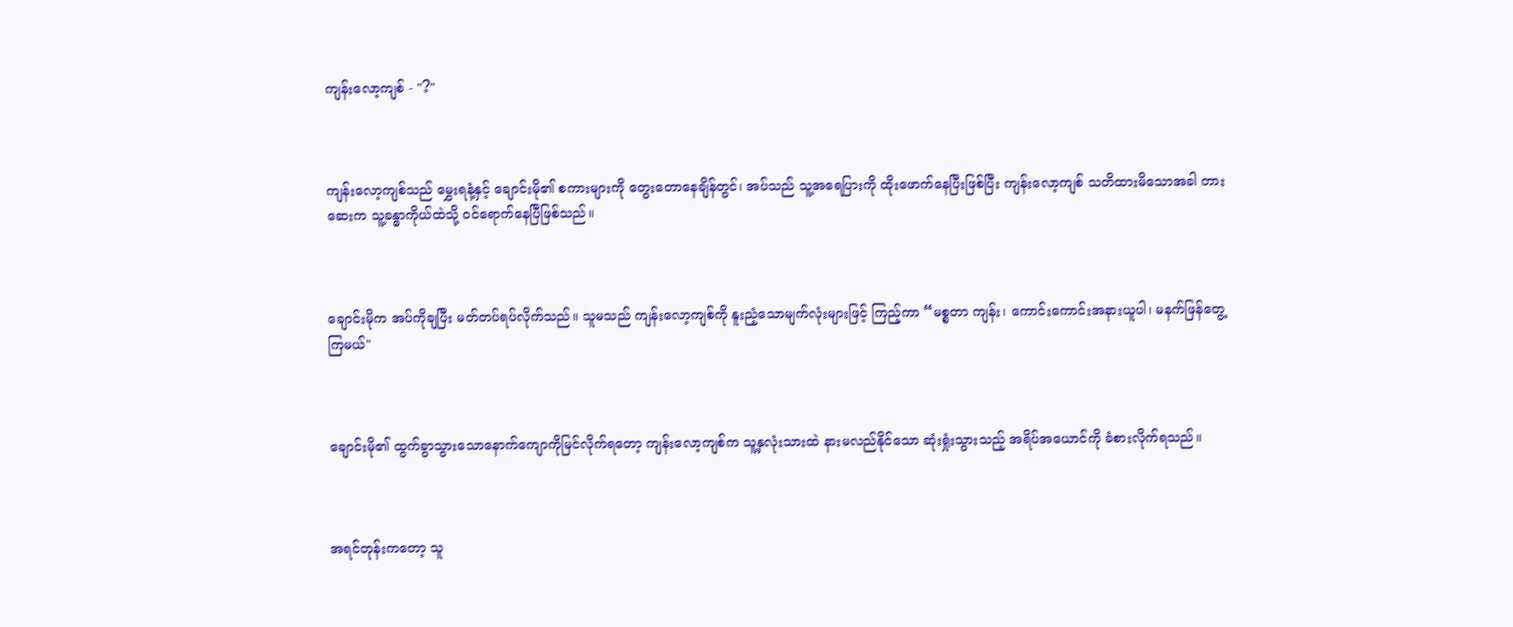ကျန်းလော့ကျစ် - "?"



ကျန်းလော့ကျစ်သည် မွှေးရနံ့နှင့် ချောင်းမို၏ စကားများကို တွေးတောနေချိန်တွင်၊ အပ်သည် သူ့အရေပြားကို ထိုးဖောက်နေပြီးဖြစ်ပြီး ကျန်းလော့ကျစ် သတိထားမိသောအခါ တားဆေးက သူ့ခန္ဓာကိုယ်ထဲသို့ ဝင်ရောက်နေပြီဖြစ်သည်။



ချောင်းမိုက အပ်ကိုချပြီး မတ်တပ်ရပ်လိုက်သည်။ သူမသည် ကျန်းလော့ကျစ်ကို နူးညံ့သောမျက်လုံးများဖြင့် ကြည့်ကာ “မစ္စတာ ကျန်း၊ ကောင်းကောင်းအနားယူပါ၊ မနက်ဖြန်တွေ့ကြမယ်"



ချောင်းမို၏ ထွက်ခွာသွားသောနောက်ကျောကိုမြင်လိုက်ရတော့ ကျန်းလော့ကျစ်က သူ့နှလုံးသားထဲ နားမလည်နိုင်သော ဆုံးရှုံးသွားသည့် အရိပ်အယောင်ကို ခံစားလိုက်ရသည်။



အရင်တုန်းကတော့ သူ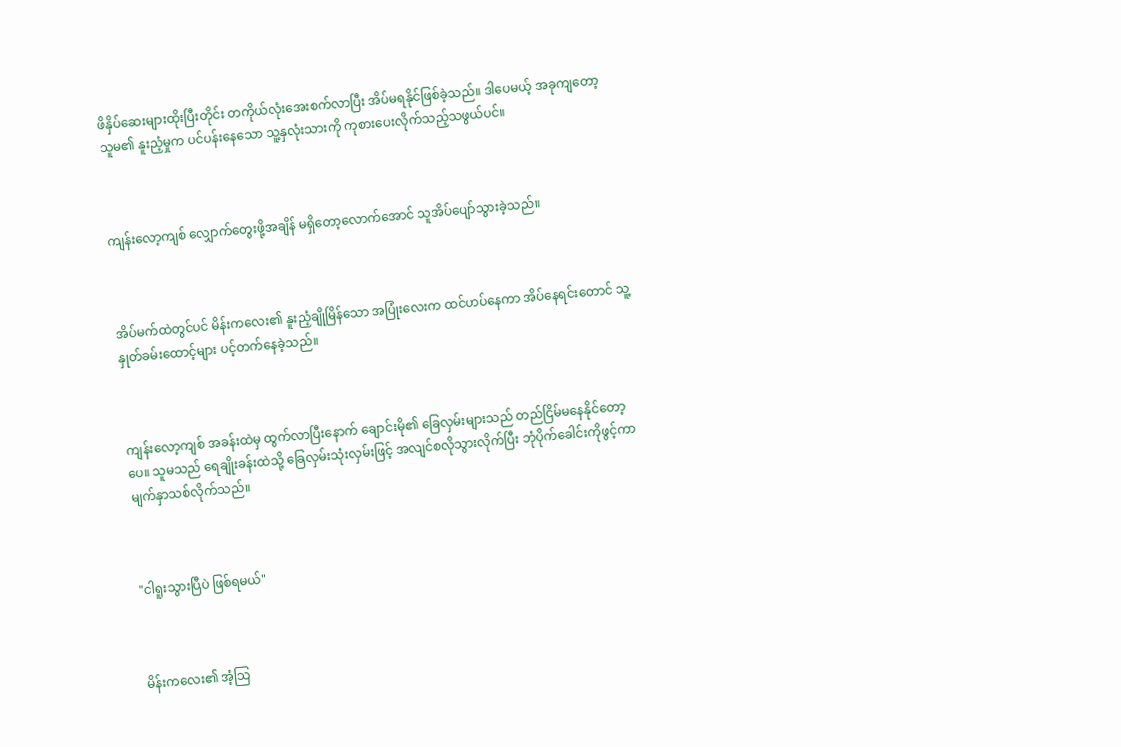ဖိနှိပ်ဆေးများထိုးပြီးတိုင်း တကိုယ်လုံးအေးစက်လာပြီး အိပ်မရနိုင်ဖြစ်ခဲ့သည်။ ဒါပေမယ့် အခုကျတော့ သူမ၏ နူးညံ့မှုက ပင်ပန်းနေသော သူ့နှလုံးသားကို ကုစားပေးလိုက်သည့်သဖွယ်ပင်။



ကျန်းလော့ကျစ် လျှောက်တွေးဖို့အချိန် မရှိတော့လောက်အောင် သူအိပ်ပျော်သွားခဲ့သည်။



အိပ်မက်ထဲတွင်ပင် မိန်းကလေး၏ နူးညံ့ချိုမြိန်သော အပြုံးလေးက ထင်ဟပ်နေကာ အိပ်နေရင်းတောင် သူ့နှုတ်ခမ်းထောင့်များ ပင့်တက်နေခဲ့သည်။



ကျန်းလော့ကျစ် အခန်းထဲမှ ထွက်လာပြီးနောက် ချောင်းမို၏ ခြေလှမ်းများသည် တည်ငြိမ်မနေနိုင်တော့ပေ။ သူမသည် ရေချိုးခန်းထဲသို့ ခြေလှမ်းသုံးလှမ်းဖြင့် အလျင်စလိုသွားလိုက်ပြီး ဘုံပိုက်ခေါင်းကိုဖွင့်ကာ မျက်နှာသစ်လိုက်သည်။



"ငါရူးသွားပြီပဲ ဖြစ်ရမယ်"



မိန်းကလေး၏ အံ့သြ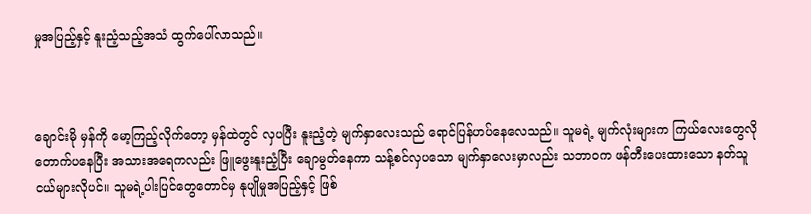မှုအပြည့်နှင့် နူးညံ့သည့်အသံ ထွက်ပေါ်လာသည်။



ချောင်းမို မှန်ကို မော့ကြည့်လိုက်တော့ မှန်ထဲတွင် လှပပြီး နူးညံ့တဲ့ မျက်နှာလေးသည် ရောင်ပြန်ဟပ်နေလေသည်။ သူမရဲ့ မျက်လုံးများက ကြယ်လေးတွေလို တောက်ပနေပြီး အသားအရေကလည်း ဖြူဖွေးနူးညံ့ပြီး ချောမွတ်နေကာ သန့်စင်လှပသော မျက်နှာလေးမှာလည်း သဘာဝက ဖန်တီးပေးထားသော နတ်သူငယ်များလိုပင်။ သူမရဲ့ပါးပြင်တွေတောင်မှ နုပျိုမှုအပြည့်နှင့် ဖြစ်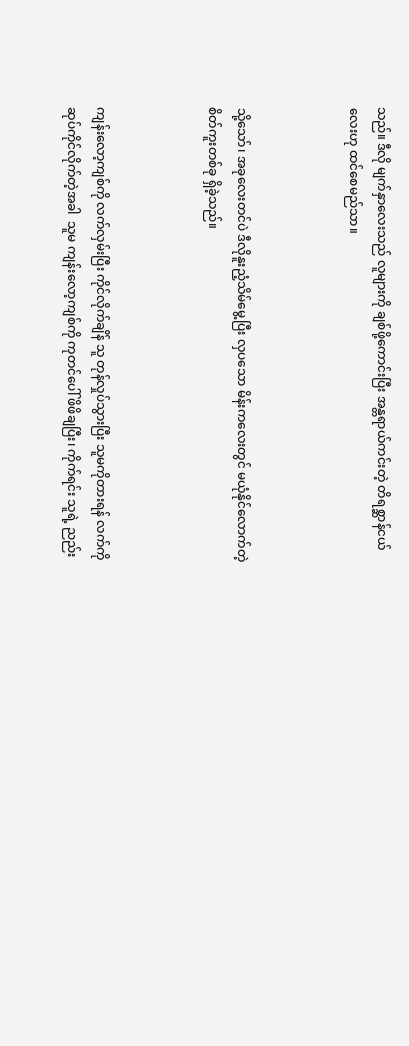သည်။ ဒီလို မျက်နှာလေးသည် လူများကို ချစ်ဖို့ကောင်းပြီး အန္တရာယ်ကင်းတဲ့ တိရစ္ဆာန်ငယ်လေးဟု ထင်စေမည်သာ။



သို့သော်၊ အခုလေးတင်ပဲ ဒီလိုနူးညံ့သိမ်မွေ့ပြီး လှပသော မိန်းကလေးတွင် မယုံနိုင်လောက်တဲ့  စိတ်ကူးတစ်ခု ရှိခဲ့သည်။



ကျန်းလော့ကျစ်ကို လက်လှမ်းပြီး ကိုင်လိုက်ချိန် သူ တုန်လှုပ်သွားပြီး သူမကိုတားရန် လက်ကို ဆုပ်ကိုင်လိုက်တဲ့အခါ  သူမ ကျန်းလော့ကျစ်ကို ကုတင်ပေါ် ဖိဖိချပြီး၊ ကိုက်ရင်း သူရဲ့ ညည်း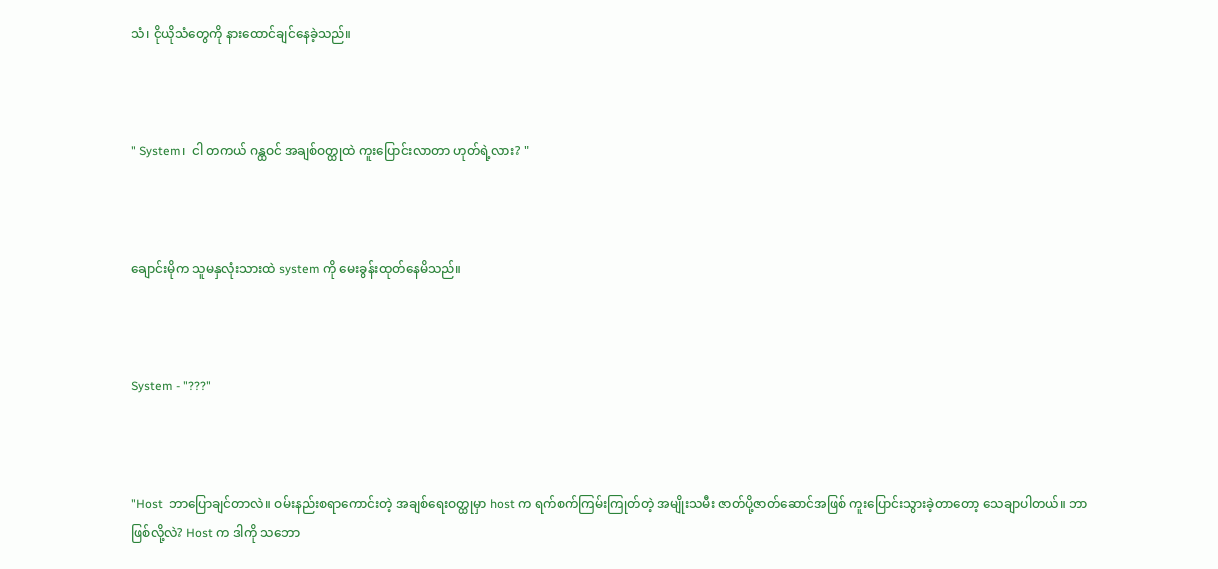သံ၊ ငိုယိုသံတွေကို နားထောင်ချင်နေခဲ့သည်။



" System၊  ငါ တကယ် ဂန္ထဝင် အချစ်ဝတ္ထုထဲ ကူးပြောင်းလာတာ ဟုတ်ရဲ့လား? "



ချောင်းမိုက သူမနှလုံးသားထဲ system ကို မေးခွန်းထုတ်နေမိသည်။



System - "???"



"Host  ဘာပြောချင်တာလဲ။ ဝမ်းနည်းစရာကောင်းတဲ့ အချစ်ရေးဝတ္ထုမှာ host က ရက်စက်ကြမ်းကြုတ်တဲ့ အမျိုးသမီး ဇာတ်ပို့ဇာတ်ဆောင်အဖြစ် ကူးပြောင်းသွားခဲ့တာတော့ သေချာပါတယ်။ ဘာဖြစ်လို့လဲ? Host က ဒါကို သဘော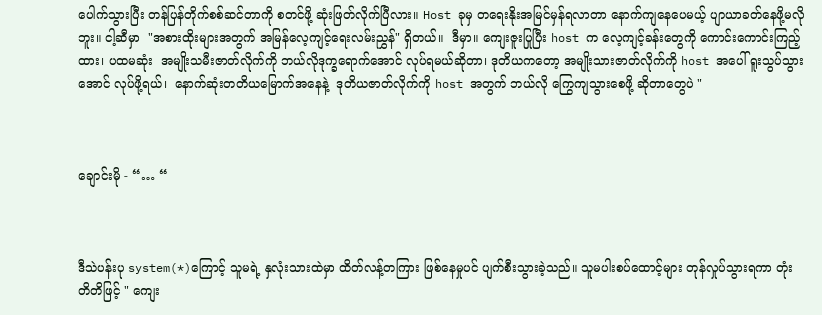ပေါက်သွားပြီး တန်ပြန်တိုက်စစ်ဆင်တာကို စတင်ဖို့ ဆုံးဖြတ်လိုက်ပြီလား။ Host ခုမှ တရေးနိုးအမြင်မှန်ရလာတာ နောက်ကျနေပေမယ့် ပျာယာခတ်နေဖို့မလိုဘူး။ ငါ့ဆီမှာ  "အစားထိုးများအတွက် အမြန်လေ့ကျင့်ရေးလမ်းညွှန်" ရှိတယ်။  ဒီမှာ။ ကျေးဇူးပြုပြီး host က လေ့ကျင့်ခန်းတွေကို ကောင်းကောင်းကြည့်ထား၊ ပထမဆုံး  အမျိုးသမီးဇာတ်လိုက်ကို ဘယ်လိုဒုက္ခရောက်အောင် လုပ်ရမယ်ဆိုတာ၊ ဒုတိယကတော့ အမျိုးသားဇာတ်လိုက်ကို host အပေါ် ရူးသွပ်သွားအောင် လုပ်ဖို့ရယ်၊  နောက်ဆုံးတတိယမြောက်အနေနဲ့  ဒုတိယဇာတ်လိုက်ကို host အတွက် ဘယ်လို ကြွေကျသွားစေဖို့ ဆိုတာတွေပဲ "



ချောင်းမို - “… “



ဒီသဲပန်းပု system(*)ကြောင့် သူမရဲ့ နှလုံးသားထဲမှာ ထိတ်လန့်တကြား ဖြစ်နေမှုပင် ပျက်စီးသွားခဲ့သည်။ သူမပါးစပ်ထောင့်များ တုန်လှုပ်သွားရကာ တုံးတိတိဖြင့် " ကျေး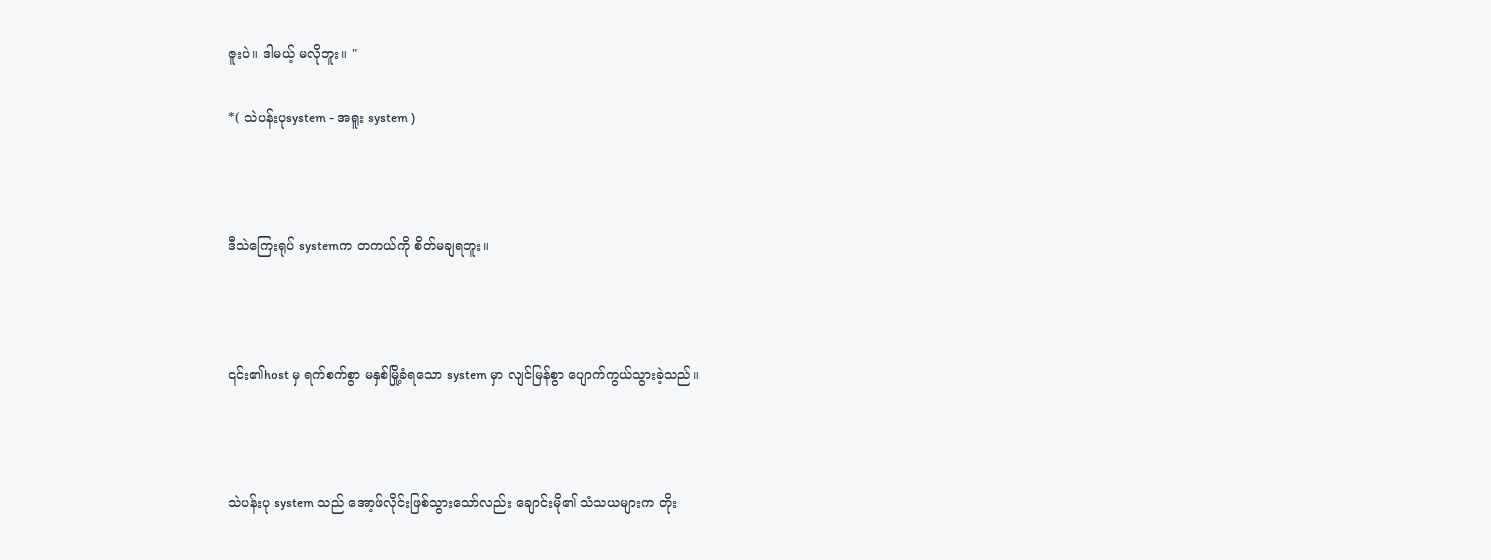ဇူးပဲ။ ဒါမယ့် မလိုဘူး။ "

*( သဲပန်းပုsystem - အရူး system )



ဒီသဲကြေးရုပ် systemက တကယ်ကို စိတ်မချရဘူး။



၎င်း၏host မှ ရက်စက်စွာ မနှစ်မြို့ခံရသော system မှာ လျင်မြန်စွာ ပျောက်ကွယ်သွားခဲ့သည်။



သဲပန်းပု system သည် အော့ဖ်လိုင်းဖြစ်သွားသော်လည်း ချောင်းမို၏ သံသယများက တိုး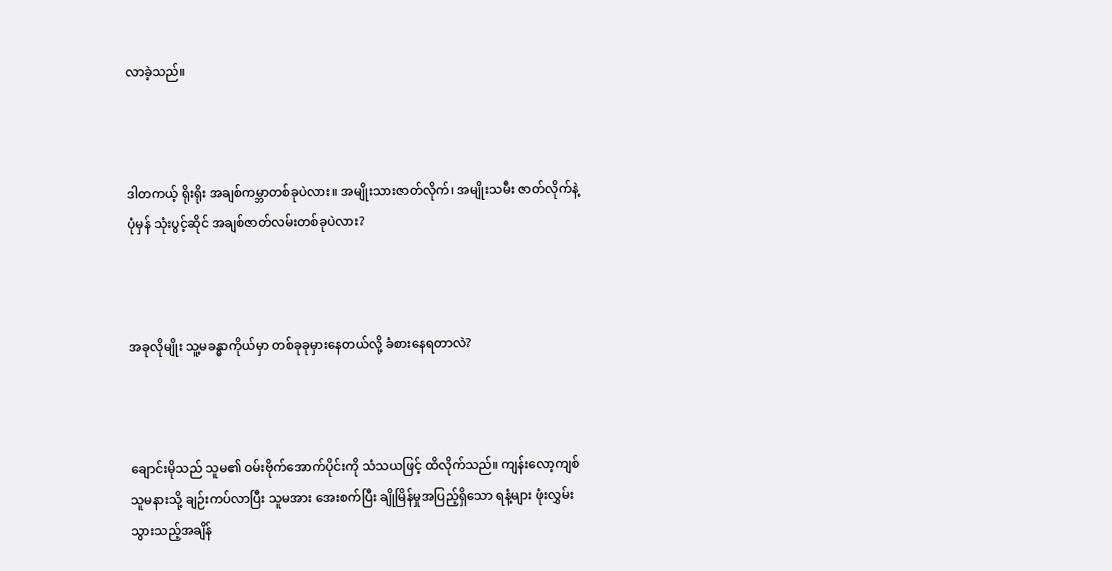လာခဲ့သည်။



ဒါတကယ့် ရိုးရိုး အချစ်ကမ္ဘာတစ်ခုပဲလား။ အမျိုးသားဇာတ်လိုက်၊ အမျိုးသမီး ဇာတ်လိုက်နဲ့ ပုံမှန် သုံးပွင့်ဆိုင် အချစ်ဇာတ်လမ်းတစ်ခုပဲလား?



အခုလိုမျိုး သူ့မခန္ဓာကိုယ်မှာ တစ်ခုခုမှားနေတယ်လို့ ခံစားနေရတာလဲ?



ချောင်းမိုသည် သူမ၏ ဝမ်းဗိုက်အောက်ပိုင်းကို သံသယဖြင့် ထိလိုက်သည်။ ကျန်းလော့ကျစ် သူမနားသို့ ချဉ်းကပ်လာပြီး သူမအား အေးစက်ပြီး ချိုမြိန်မှုအပြည့်ရှိသော ရနံ့များ ဖုံးလွှမ်းသွားသည့်အချိန်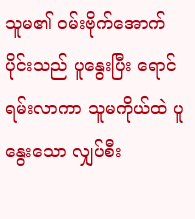သူမ၏ ဝမ်းဗိုက်အောက်ပိုင်းသည် ပူနွေးပြီး ရောင်ရမ်းလာကာ သူမကိုယ်ထဲ ပူနွေးသော လျှပ်စီး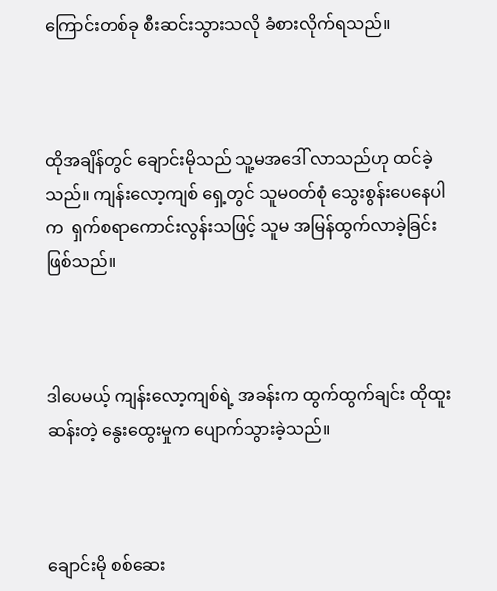ကြောင်းတစ်ခု စီးဆင်းသွားသလို ခံစားလိုက်ရသည်။



ထိုအချိန်တွင် ချောင်းမိုသည် သူ့မအဒေါ် လာသည်ဟု ထင်ခဲ့သည်။ ကျန်းလော့ကျစ် ရှေ့တွင် သူမဝတ်စုံ သွေးစွန်းပေနေပါက  ရှက်စရာကောင်းလွန်းသဖြင့် သူမ အမြန်ထွက်လာခဲ့ခြင်းဖြစ်သည်။



ဒါပေမယ့် ကျန်းလော့ကျစ်ရဲ့ အခန်းက ထွက်ထွက်ချင်း ထိုထူးဆန်းတဲ့ နွေးထွေးမှုက ပျောက်သွားခဲ့သည်။



ချောင်းမို စစ်ဆေး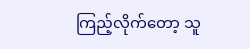ကြည့်လိုက်တော့ သူ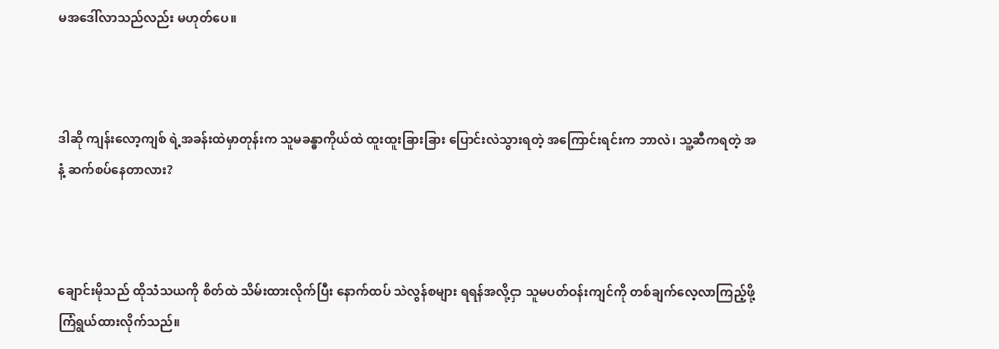မအဒေါ်လာသည်လည်း မဟုတ်ပေ။



ဒါဆို ကျန်းလော့ကျစ် ရဲ့အခန်းထဲမှာတုန်းက သူမခန္ဓာကိုယ်ထဲ ထူးထူးခြားခြား ပြောင်းလဲသွားရတဲ့ အကြောင်းရင်းက ဘာလဲ၊ သူ့ဆီကရတဲ့ အနံ့ ဆက်စပ်နေတာလား?



ချောင်းမိုသည် ထိုသံသယကို စိတ်ထဲ သိမ်းထားလိုက်ပြီး နောက်ထပ် သဲလွန်စများ ရရန်အလို့ငှာ သူမပတ်ဝန်းကျင်ကို တစ်ချက်လေ့လာကြည့်ဖို့ ကြံရွယ်ထားလိုက်သည်။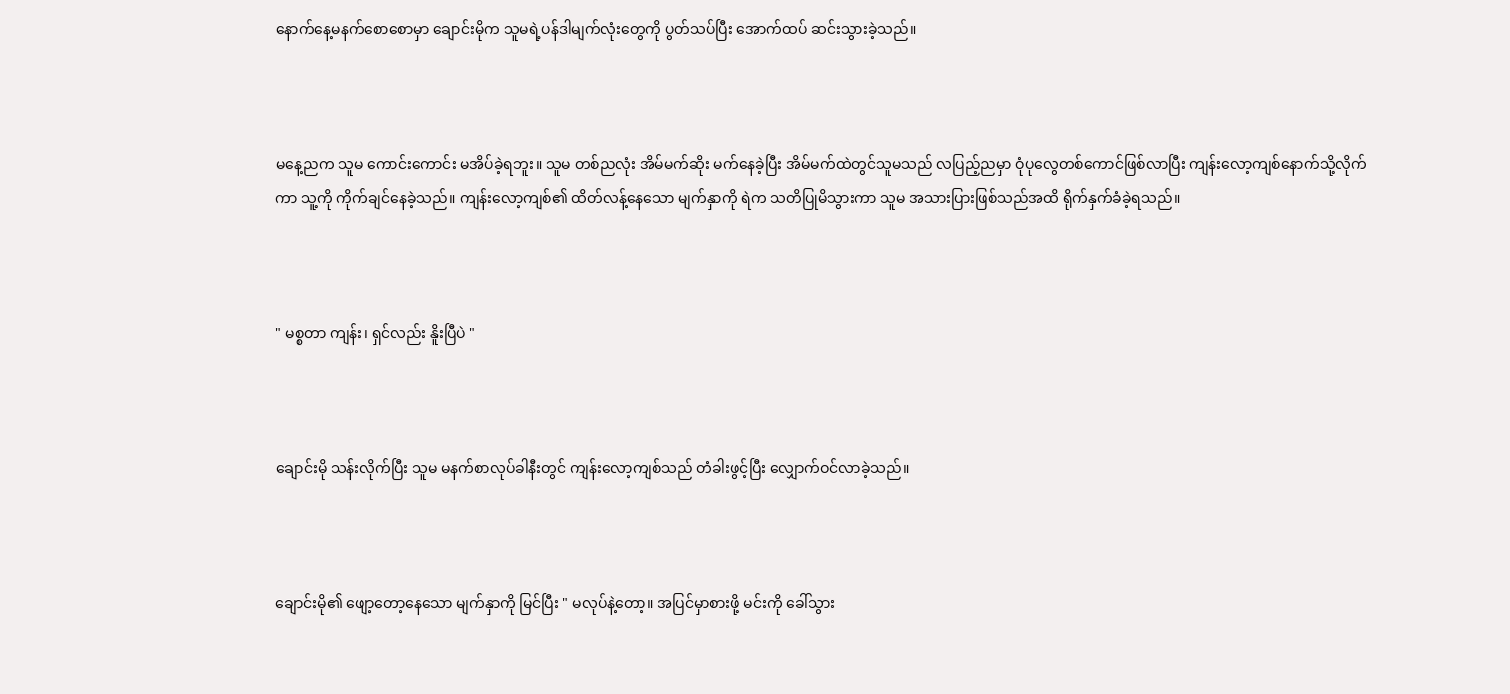နောက်နေ့မနက်စောစောမှာ ချောင်းမိုက သူမရဲ့ပန်ဒါမျက်လုံးတွေကို ပွတ်သပ်ပြီး အောက်ထပ် ဆင်းသွားခဲ့သည်။



မနေ့ညက သူမ ကောင်းကောင်း မအိပ်ခဲ့ရဘူး။ သူမ တစ်ညလုံး အိမ်မက်ဆိုး မက်နေခဲ့ပြီး အိမ်မက်ထဲတွင်သူမသည် လပြည့်ညမှာ ဝုံပုလွေတစ်ကောင်ဖြစ်လာပြီး ကျန်းလော့ကျစ်နောက်သို့လိုက်ကာ သူ့ကို ကိုက်ချင်နေခဲ့သည်။ ကျန်းလော့ကျစ်၏ ထိတ်လန့်နေသော မျက်နှာကို ရဲက သတိပြုမိသွားကာ သူမ အသားပြားဖြစ်သည်အထိ ရိုက်နှက်ခံခဲ့ရသည်။



" မစ္စတာ ကျန်း၊ ရှင်လည်း နိူးပြီပဲ "



ချောင်းမို သန်းလိုက်ပြီး သူမ မနက်စာလုပ်ခါနီးတွင် ကျန်းလော့ကျစ်သည် တံခါးဖွင့်ပြီး လျှောက်ဝင်လာခဲ့သည်။



ချောင်းမို၏ ဖျော့တော့နေသော မျက်နှာကို မြင်ပြီး " မလုပ်နဲ့တော့။ အပြင်မှာစားဖို့ မင်းကို ခေါ်သွား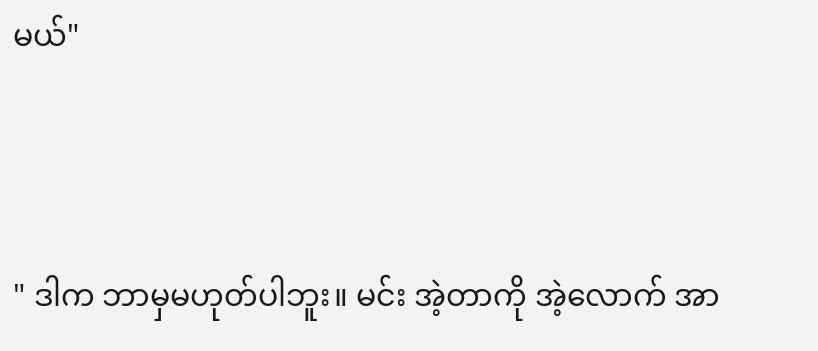မယ်"



" ဒါက ဘာမှမဟုတ်ပါဘူး။ မင်း အဲ့တာကို အဲ့လောက် အာ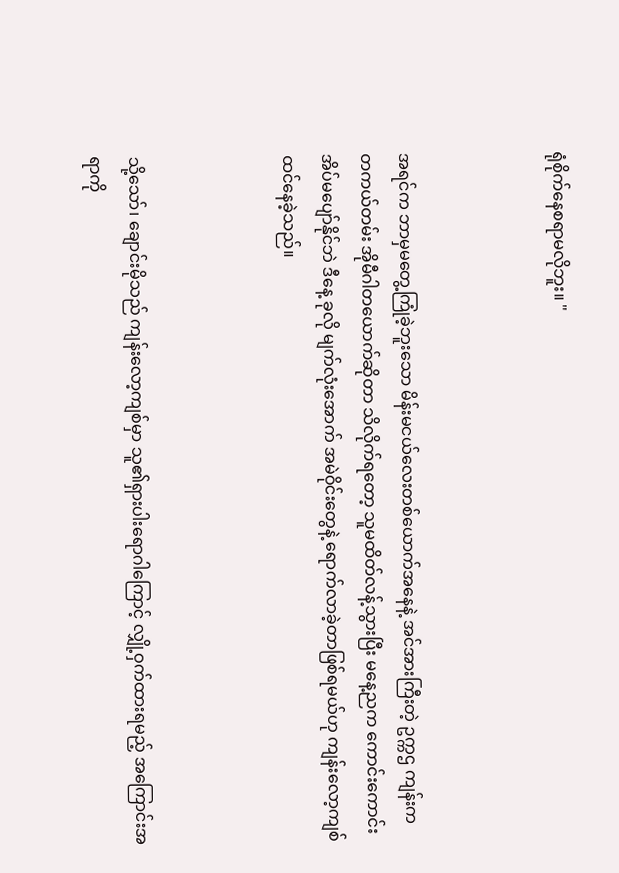ရုံစိုက်နေစရာမလိုဘူး။ "



အရင်က ဘာမှမတွေ့ကြုံခဲ့ဘူးသော မိန်းမငယ်လေးတစ်ယောက်အနေနဲ့ အင်အားကြီးတဲ့ ဥက္ကဌ ကျန်းက တကယ်တမ်း အိုမီဂါတယောက်ဆိုတာ သိလိုက်ရတော့ သူမထိတ်လန့်သွားပြီး မနေ့ညက ကောင်းကောင်းအိပ်မပျော်နိုင်ဘဲ ဒီနေ့ ခုလို မျက်လုံးအောက် အမဲဝိုင်းတွေနဲ့ ရောက်လာခဲ့တာဖြစ်ရမယ်ဟု ကျန်းလော့ကျစ် ထင်နေခဲ့သည်။



သို့သော်၊ ချောင်းမိုသည် ကျန်းလော့ကျစ်မှာ သူ၏ရှားပါးရောဂါကြောင့် လျှို့ဝှက်ထားရမည့် အကြောင်းအရာကို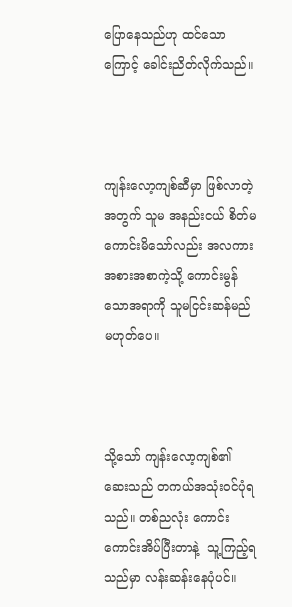ပြောနေသည်ဟု ထင်သောကြောင့် ခေါင်းညိတ်လိုက်သည်။



ကျန်းလော့ကျစ်ဆီမှာ ဖြစ်လာတဲ့အတွက် သူမ အနည်းငယ် စိတ်မကောင်းမိသော်လည်း အလကားအစားအစာကဲ့သို့ ကောင်းမွန်သောအရာကို သူမငြင်းဆန်မည်မဟုတ်ပေ။



သို့သော် ကျန်းလော့ကျစ်၏ ဆေးသည် တကယ်အသုံးဝင်ပုံရသည်။ တစ်ညလုံး ကောင်းကောင်းအိပ်ပြီးတာနဲ့  သူ့ကြည့်ရသည်မှာ လန်းဆန်းနေပုံပင်။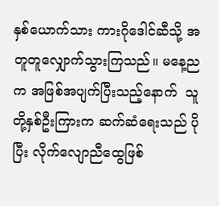နှစ်ယောက်သား ကားဂိုဒေါင်ဆီသို့ အတူတူလျှောက်သွားကြသည်။ မနေ့ညက အဖြစ်အပျက်ပြီးသည့်နောက်  သူတို့နှစ်ဦးကြားက ဆက်ဆံရေးသည် ပိုပြီး လိုက်လျောညီထွေဖြစ်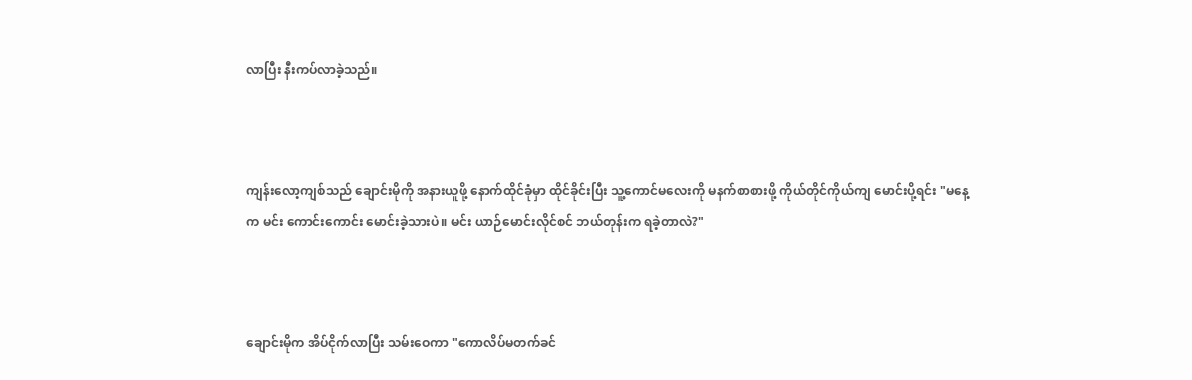လာပြီး နီးကပ်လာခဲ့သည်။



ကျန်းလော့ကျစ်သည် ချောင်းမိုကို အနားယူဖို့ နောက်ထိုင်ခုံမှာ ထိုင်ခိုင်းပြီး သူ့ကောင်မလေးကို မနက်စာစားဖို့ ကိုယ်တိုင်ကိုယ်ကျ မောင်းပို့ရင်း "မနေ့က မင်း ကောင်းကောင်း မောင်းခဲ့သားပဲ။ မင်း ယာဉ်မောင်းလိုင်စင် ဘယ်တုန်းက ရခဲ့တာလဲ?"



ချောင်းမိုက အိပ်ငိုက်လာပြီး သမ်းဝေကာ "ကောလိပ်မတက်ခင်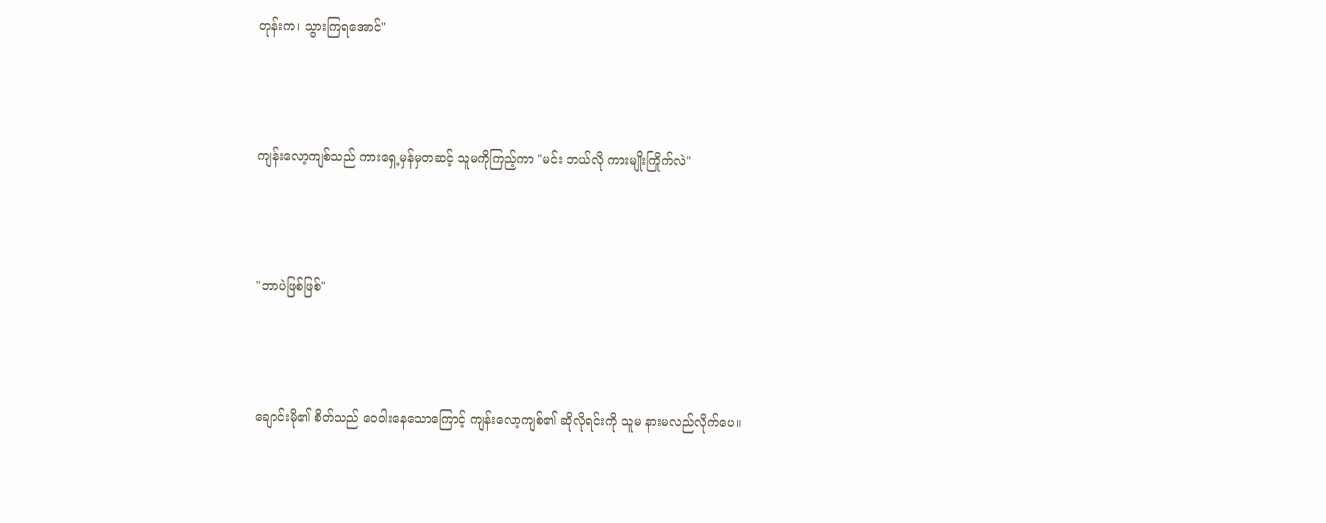တုန်းက၊ သွားကြရအောင်"



ကျန်းလော့ကျစ်သည် ကားရှေ့မှန်မှတဆင့် သူမကိုကြည့်ကာ "မင်း ဘယ်လို ကားမျိုးကြိုက်လဲ"



"ဘာပဲဖြစ်ဖြစ်"



ချောင်းမို၏ စိတ်သည် ဝေဝါးနေသောကြောင့် ကျန်းလော့ကျစ်၏ ဆိုလိုရင်းကို သူမ နားမလည်လိုက်ပေ။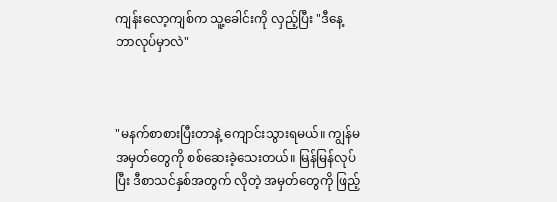ကျန်းလော့ကျစ်က သူ့ခေါင်းကို လှည့်ပြီး "ဒီနေ့ ဘာလုပ်မှာလဲ"



"မနက်စာစားပြီးတာနဲ့ ကျောင်းသွားရမယ်။ ကျွန်မ အမှတ်တွေကို စစ်ဆေးခဲ့သေးတယ်။ မြန်မြန်လုပ်ပြီး ဒီစာသင်နှစ်အတွက် လိုတဲ့ အမှတ်တွေကို ဖြည့်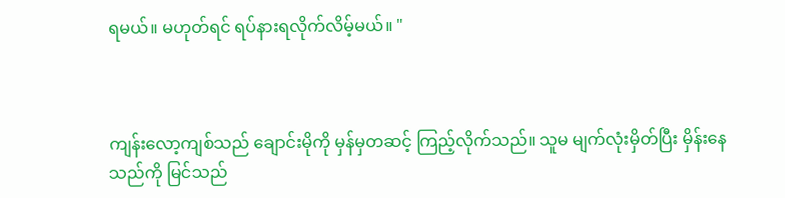ရမယ်။ မဟုတ်ရင် ရပ်နားရလိုက်လိမ့်မယ်။ "



ကျန်းလော့ကျစ်သည် ချောင်းမိုကို မှန်မှတဆင့် ကြည့်လိုက်သည်။ သူမ မျက်လုံးမှိတ်ပြီး မှိန်းနေသည်ကို မြင်သည်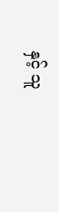နှင့် သူ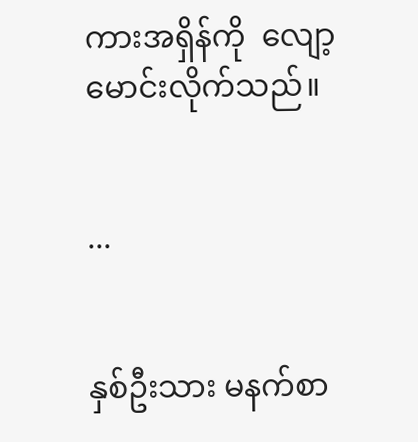ကားအရှိန်ကို  လျော့မောင်းလိုက်သည်။


...


နှစ်ဦးသား မနက်စာ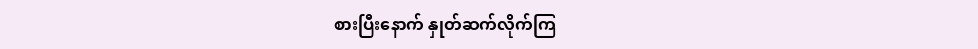စားပြီးနောက် နှုတ်ဆက်လိုက်ကြ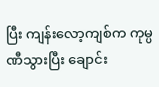ပြီး ကျန်းလော့ကျစ်က ကုမ္ပဏီသွားပြီး ချောင်း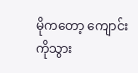မိုကတော့ ကျောင်းကိုသွား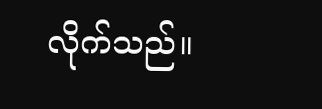လိုက်သည်။